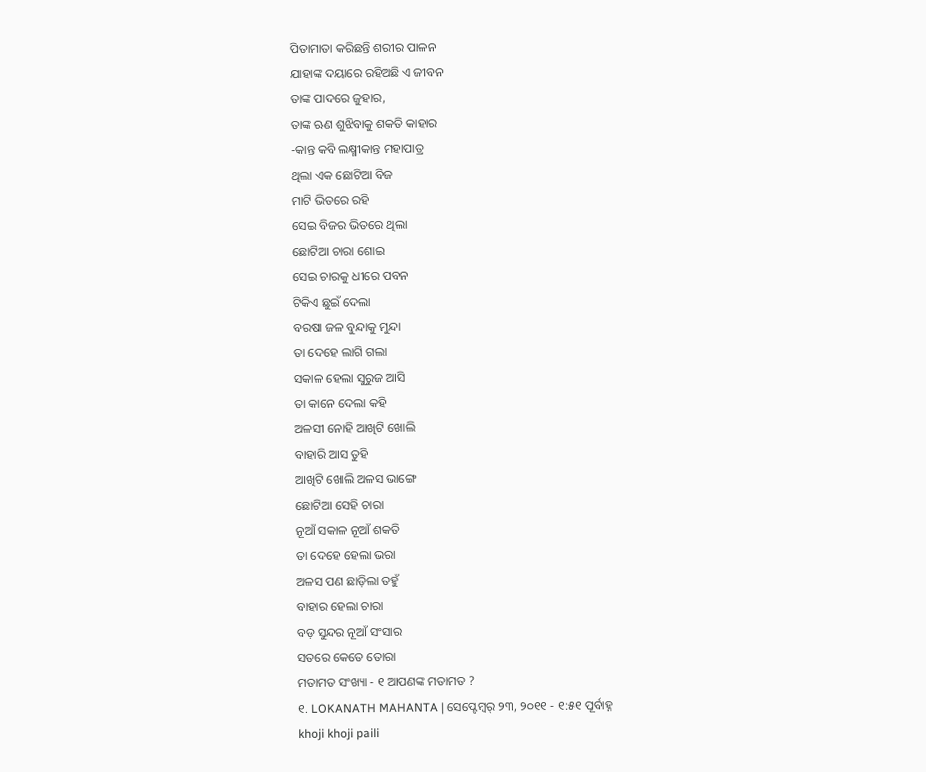ପିତାମାତା କରିଛନ୍ତି ଶରୀର ପାଳନ
ଯାହାଙ୍କ ଦୟାରେ ରହିଅଛି ଏ ଜୀବନ
ତାଙ୍କ ପାଦରେ ଜୁହାର,
ତାଙ୍କ ଋଣ ଶୁଝିବାକୁ ଶକତି କାହାର
-କାନ୍ତ କବି ଲକ୍ଷ୍ମୀକାନ୍ତ ମହାପାତ୍ର
ଥିଲା ଏକ ଛୋଟିଆ ବିଜ
ମାଟି ଭିତରେ ରହି
ସେଇ ବିଜର ଭିତରେ ଥିଲା
ଛୋଟିଆ ଚାରା ଶୋଇ
ସେଇ ଚାରକୁ ଧୀରେ ପବନ
ଟିକିଏ ଛୁଇଁ ଦେଲା
ବରଷା ଜଳ ବୁନ୍ଦାକୁ ମୁନ୍ଦା
ତା ଦେହେ ଲାଗି ଗଲା
ସକାଳ ହେଲା ସୁରୁଜ ଆସି
ତା କାନେ ଦେଲା କହି
ଅଳସୀ ନୋହି ଆଖିଟି ଖୋଲି
ବାହାରି ଆସ ତୁହି
ଆଖିଟି ଖୋଲି ଅଳସ ଭାଙ୍ଗେ
ଛୋଟିଆ ସେହି ଚାରା
ନୂଆଁ ସକାଳ ନୂଆଁ ଶକତି
ତା ଦେହେ ହେଲା ଭରା
ଅଳସ ପଣ ଛାଡ଼ିଲା ତହୁଁ
ବାହାର ହେଲା ଚାରା
ବଡ଼ ସୁନ୍ଦର ନୂଆଁ ସଂସାର
ସତରେ କେତେ ତୋରା
ମତାମତ ସଂଖ୍ୟା - ୧ ଆପଣଙ୍କ ମତାମତ ?
୧. LOKANATH MAHANTA | ସେପ୍ଟେମ୍ବର୍ ୨୩, ୨୦୧୧ - ୧:୫୧ ପୂର୍ବାହ୍ନ
khoji khoji paili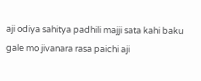aji odiya sahitya padhili majji sata kahi baku gale mo jivanara rasa paichi aji